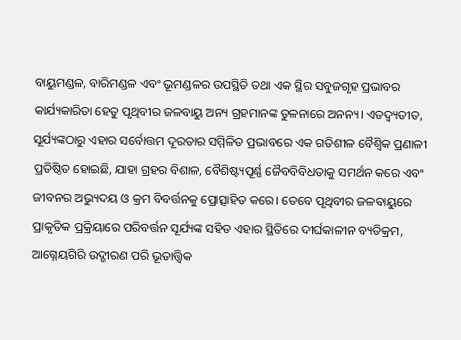ବାୟୁମଣ୍ଡଳ, ବାରିମଣ୍ଡଳ ଏବଂ ଭୂମଣ୍ଡଳର ଉପସ୍ଥିତି ତଥା ଏକ ସ୍ଥିର ସବୁଜଗୃହ ପ୍ରଭାବର କାର୍ଯ୍ୟକାରିତା ହେତୁ ପୃଥିବୀର ଜଳବାୟୁ ଅନ୍ୟ ଗ୍ରହମାନଙ୍କ ତୁଳନାରେ ଅନନ୍ୟ। ଏତଦ୍ବ୍ୟତୀତ, ସୂର୍ଯ୍ୟଙ୍କଠାରୁ ଏହାର ସର୍ବୋତ୍ତମ ଦୂରତାର ସମ୍ମିଳିତ ପ୍ରଭାବରେ ଏକ ଗତିଶୀଳ ବୈଶ୍ୱିକ ପ୍ରଣାଳୀ ପ୍ରତିଷ୍ଠିତ ହୋଇଛି, ଯାହା ଗ୍ରହର ବିଶାଳ, ବୈଶିଷ୍ଟ୍ୟପୂର୍ଣ୍ଣ ଜୈବବିବିଧତାକୁ ସମର୍ଥନ କରେ ଏବଂ ଜୀବନର ଅଭ୍ୟୁଦୟ ଓ କ୍ରମ ବିବର୍ତ୍ତନକୁ ପ୍ରୋତ୍ସାହିତ କରେ। ତେବେ ପୃଥିବୀର ଜଳବାୟୁରେ ପ୍ରାକୃତିକ ପ୍ରକ୍ରିୟାରେ ପରିବର୍ତ୍ତନ ସୂର୍ଯ୍ୟଙ୍କ ସହିତ ଏହାର ସ୍ଥିତିରେ ଦୀର୍ଘକାଳୀନ ବ୍ୟତିକ୍ରମ, ଆଗ୍ନେୟଗିରି ଉଦ୍ଗୀରଣ ପରି ଭୂତାତ୍ତ୍ୱିକ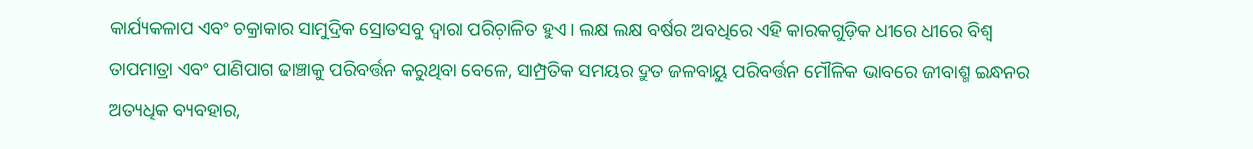କାର୍ଯ୍ୟକଳାପ ଏବଂ ଚକ୍ରାକାର ସାମୁଦ୍ରିକ ସ୍ରୋତସବୁ ଦ୍ୱାରା ପରିଚ଼ାଳିତ ହୁଏ। ଲକ୍ଷ ଲକ୍ଷ ବର୍ଷର ଅବଧିରେ ଏହି କାରକଗୁଡ଼ିକ ଧୀରେ ଧୀରେ ବିଶ୍ୱ ତାପମାତ୍ରା ଏବଂ ପାଣିପାଗ ଢାଞ୍ଚାକୁ ପରିବର୍ତ୍ତନ କରୁଥିବା ବେଳେ, ସାମ୍ପ୍ରତିକ ସମୟର ଦ୍ରୁତ ଜଳବାୟୁ ପରିବର୍ତ୍ତନ ମୌଳିକ ଭାବରେ ଜୀବାଶ୍ମ ଇନ୍ଧନର ଅତ୍ୟଧିକ ବ୍ୟବହାର,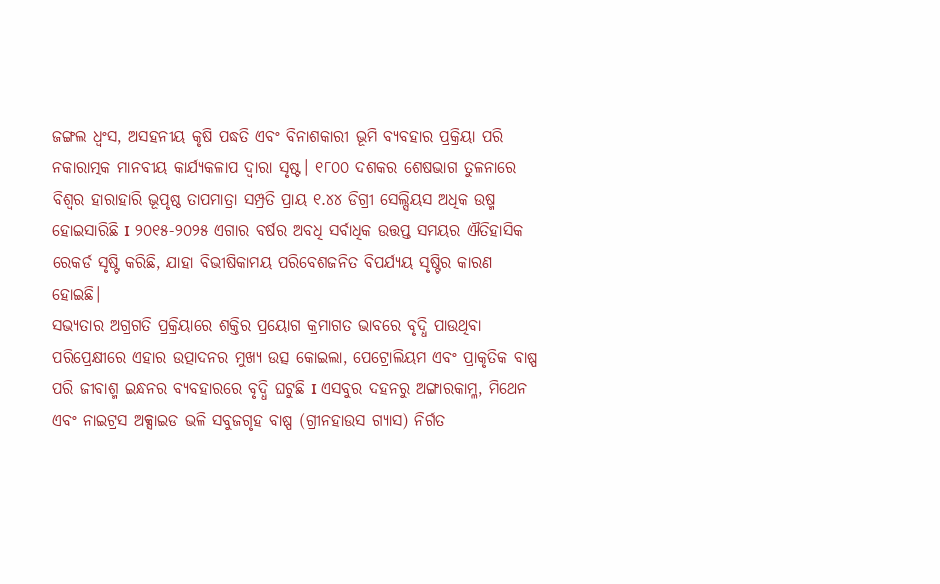ଜଙ୍ଗଲ ଧ୍ୱଂସ, ଅସହନୀୟ କୃଷି ପଦ୍ଧତି ଏବଂ ବିନାଶକାରୀ ଭୂମି ବ୍ୟବହାର ପ୍ରକ୍ରିୟା ପରି ନକାରାତ୍ମକ ମାନବୀୟ କାର୍ଯ୍ୟକଳାପ ଦ୍ୱାରା ସୃଷ୍ଟ। ୧୮୦୦ ଦଶକର ଶେଷଭାଗ ତୁଳନାରେ ବିଶ୍ୱର ହାରାହାରି ଭୂପୃଷ୍ଠ ତାପମାତ୍ରା ସମ୍ପ୍ରତି ପ୍ରାୟ ୧.୪୪ ଡିଗ୍ରୀ ସେଲ୍ସିୟସ ଅଧିକ ଉଷ୍ମ ହୋଇସାରିଛି I ୨୦୧୫-୨୦୨୫ ଏଗାର ବର୍ଷର ଅବଧି ସର୍ବାଧିକ ଉତ୍ତପ୍ତ ସମୟର ଐତିହାସିକ ରେକର୍ଡ ସୃଷ୍ଟି କରିଛି, ଯାହା ବିଭୀଷିକାମୟ ପରିବେଶଜନିତ ବିପର୍ଯ୍ୟୟ ସୃଷ୍ଟିର କାରଣ ହୋଇଛି।
ସଭ୍ୟତାର ଅଗ୍ରଗତି ପ୍ରକ୍ରିୟାରେ ଶକ୍ତିର ପ୍ରୟୋଗ କ୍ରମାଗତ ଭାବରେ ବୃଦ୍ଧି ପାଉଥିବା ପରିପ୍ରେକ୍ଷୀରେ ଏହାର ଉତ୍ପାଦନର ମୁଖ୍ୟ ଉତ୍ସ କୋଇଲା, ପେଟ୍ରୋଲିୟମ ଏବଂ ପ୍ରାକୃତିକ ବାଷ୍ପ ପରି ଜୀବାଶ୍ମ ଇନ୍ଧନର ବ୍ୟବହାରରେ ବୃଦ୍ଧି ଘଟୁଛି I ଏସବୁର ଦହନରୁ ଅଙ୍ଗାରକାମ୍ଳ, ମିଥେନ ଏବଂ ନାଇଟ୍ରସ ଅକ୍ସାଇଡ ଭଳି ସବୁଜଗୃହ ବାଷ୍ପ (ଗ୍ରୀନହାଉସ ଗ୍ୟାସ) ନିର୍ଗତ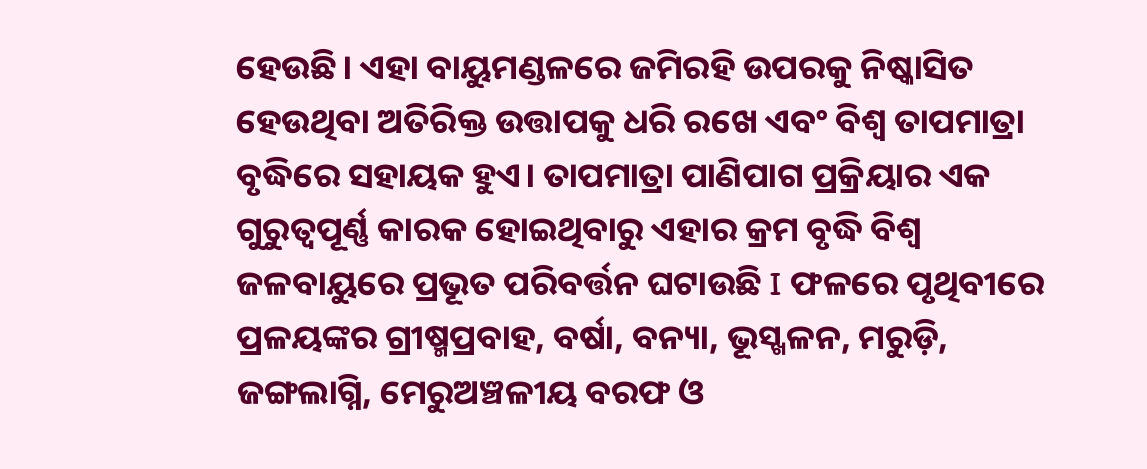ହେଉଛି। ଏହା ବାୟୁମଣ୍ଡଳରେ ଜମିରହି ଉପରକୁ ନିଷ୍କାସିତ ହେଉଥିବା ଅତିରିକ୍ତ ଉତ୍ତାପକୁ ଧରି ରଖେ ଏବଂ ବିଶ୍ୱ ତାପମାତ୍ରା ବୃଦ୍ଧିରେ ସହାୟକ ହୁଏ। ତାପମାତ୍ରା ପାଣିପାଗ ପ୍ରକ୍ରିୟାର ଏକ ଗୁରୁତ୍ୱପୂର୍ଣ୍ଣ କାରକ ହୋଇଥିବାରୁ ଏହାର କ୍ରମ ବୃଦ୍ଧି ବିଶ୍ୱ ଜଳବାୟୁରେ ପ୍ରଭୂତ ପରିବର୍ତ୍ତନ ଘଟାଉଛି I ଫଳରେ ପୃଥିବୀରେ ପ୍ରଳୟଙ୍କର ଗ୍ରୀଷ୍ମପ୍ରବାହ, ବର୍ଷା, ବନ୍ୟା, ଭୂସ୍ଖଳନ, ମରୁଡ଼ି, ଜଙ୍ଗଲାଗ୍ନି, ମେରୁଅଞ୍ଚଳୀୟ ବରଫ ଓ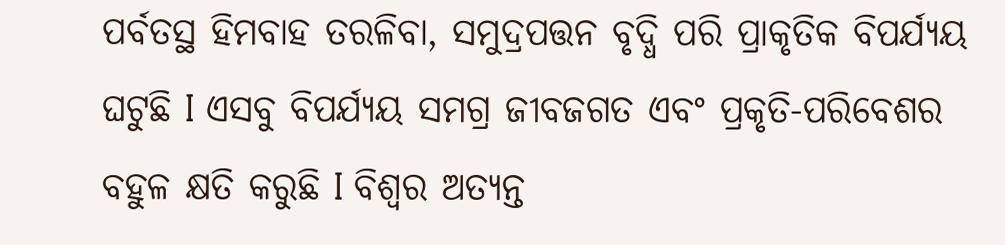ପର୍ବତସ୍ଥ ହିମବାହ ତରଳିବା, ସମୁଦ୍ରପତ୍ତନ ବୃଦ୍ଧି ପରି ପ୍ରାକୃତିକ ବିପର୍ଯ୍ୟୟ ଘଟୁଛି I ଏସବୁ ବିପର୍ଯ୍ୟୟ ସମଗ୍ର ଜୀବଜଗତ ଏବଂ ପ୍ରକୃତି-ପରିବେଶର ବହୁଳ କ୍ଷତି କରୁଛି I ବିଶ୍ୱର ଅତ୍ୟନ୍ତ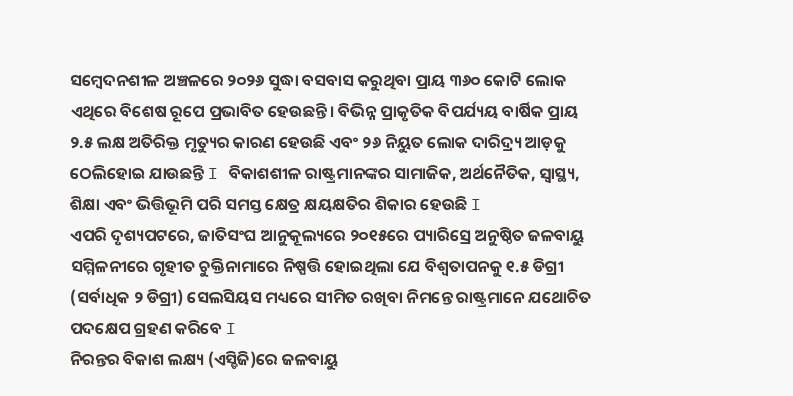ସମ୍ବେଦନଶୀଳ ଅଞ୍ଚଳରେ ୨୦୨୬ ସୁଦ୍ଧା ବସବାସ କରୁଥିବା ପ୍ରାୟ ୩୬୦ କୋଟି ଲୋକ ଏଥିରେ ବିଶେଷ ରୂପେ ପ୍ରଭାବିତ ହେଉଛନ୍ତି। ବିଭିନ୍ନ ପ୍ରାକୃତିକ ବିପର୍ଯ୍ୟୟ ବାର୍ଷିକ ପ୍ରାୟ ୨.୫ ଲକ୍ଷ ଅତିରିକ୍ତ ମୃତ୍ୟୁର କାରଣ ହେଉଛି ଏବଂ ୨୬ ନିୟୁତ ଲୋକ ଦାରିଦ୍ର୍ୟ ଆଡ଼କୁ ଠେଲିହୋଇ ଯାଉଛନ୍ତି I ବିକାଶଶୀଳ ରାଷ୍ଟ୍ରମାନଙ୍କର ସାମାଜିକ, ଅର୍ଥନୈତିକ, ସ୍ବାସ୍ଥ୍ୟ, ଶିକ୍ଷା ଏବଂ ଭିତ୍ତିଭୂମି ପରି ସମସ୍ତ କ୍ଷେତ୍ର କ୍ଷୟକ୍ଷତିର ଶିକାର ହେଉଛି I
ଏପରି ଦୃଶ୍ୟପଟରେ, ଜାତିସଂଘ ଆନୁକୂଲ୍ୟରେ ୨୦୧୫ରେ ପ୍ୟାରିସ୍ରେ ଅନୁଷ୍ଠିତ ଜଳବାୟୁ ସମ୍ମିଳନୀରେ ଗୃହୀତ ଚୁକ୍ତିନାମାରେ ନିଷ୍ପତ୍ତି ହୋଇଥିଲା ଯେ ବିଶ୍ୱତାପନକୁ ୧.୫ ଡିଗ୍ରୀ (ସର୍ବାଧିକ ୨ ଡିଗ୍ରୀ) ସେଲସିୟସ ମଧ୍ୟରେ ସୀମିତ ରଖିବା ନିମନ୍ତେ ରାଷ୍ଟ୍ରମାନେ ଯଥୋଚିତ ପଦକ୍ଷେପ ଗ୍ରହଣ କରିବେ I
ନିରନ୍ତର ବିକାଶ ଲକ୍ଷ୍ୟ (ଏସ୍ଡିଜି)ରେ ଜଳବାୟୁ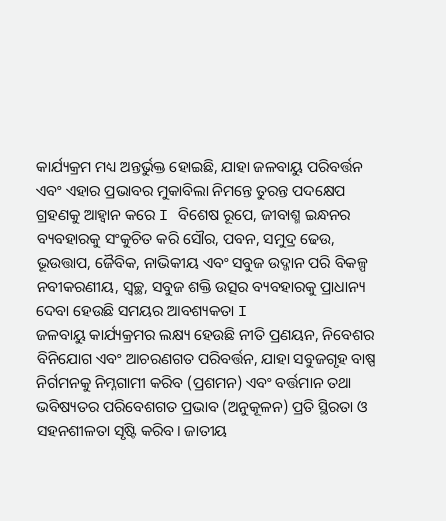କାର୍ଯ୍ୟକ୍ରମ ମଧ୍ୟ ଅନ୍ତର୍ଭୁକ୍ତ ହୋଇଛି, ଯାହା ଜଳବାୟୁ ପରିବର୍ତ୍ତନ ଏବଂ ଏହାର ପ୍ରଭାବର ମୁକାବିଲା ନିମନ୍ତେ ତୁରନ୍ତ ପଦକ୍ଷେପ ଗ୍ରହଣକୁ ଆହ୍ବାନ କରେ I ବିଶେଷ ରୂପେ, ଜୀବାଶ୍ମ ଇନ୍ଧନର ବ୍ୟବହାରକୁ ସଂକୁଚିତ କରି ସୌର, ପବନ, ସମୁଦ୍ର ଢେଉ, ଭୂଉତ୍ତାପ, ଜୈବିକ, ନାଭିକୀୟ ଏବଂ ସବୁଜ ଉଦ୍ଜାନ ପରି ବିକଳ୍ପ ନବୀକରଣୀୟ, ସ୍ବଚ୍ଛ, ସବୁଜ ଶକ୍ତି ଉତ୍ସର ବ୍ୟବହାରକୁ ପ୍ରାଧାନ୍ୟ ଦେବା ହେଉଛି ସମୟର ଆବଶ୍ୟକତା I
ଜଳବାୟୁ କାର୍ଯ୍ୟକ୍ରମର ଲକ୍ଷ୍ୟ ହେଉଛି ନୀତି ପ୍ରଣୟନ, ନିବେଶର ବିନିଯୋଗ ଏବଂ ଆଚରଣଗତ ପରିବର୍ତ୍ତନ, ଯାହା ସବୁଜଗୃହ ବାଷ୍ପ ନିର୍ଗମନକୁ ନିମ୍ନଗାମୀ କରିବ (ପ୍ରଶମନ) ଏବଂ ବର୍ତ୍ତମାନ ତଥା ଭବିଷ୍ୟତର ପରିବେଶଗତ ପ୍ରଭାବ (ଅନୁକୂଳନ) ପ୍ରତି ସ୍ଥିରତା ଓ ସହନଶୀଳତା ସୃଷ୍ଟି କରିବ। ଜାତୀୟ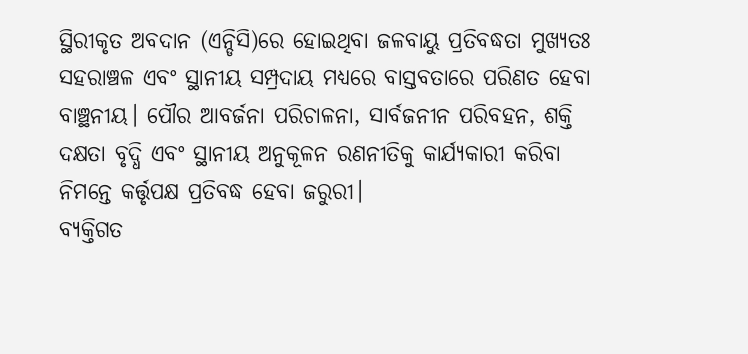ସ୍ଥିରୀକୃତ ଅବଦାନ (ଏନ୍ଡିସି)ରେ ହୋଇଥିବା ଜଳବାୟୁ ପ୍ରତିବଦ୍ଧତା ମୁଖ୍ୟତଃ ସହରାଞ୍ଚଳ ଏବଂ ସ୍ଥାନୀୟ ସମ୍ପ୍ରଦାୟ ମଧ୍ୟରେ ବାସ୍ତବତାରେ ପରିଣତ ହେବା ବାଞ୍ଛନୀୟ। ପୌର ଆବର୍ଜନା ପରିଚାଳନା, ସାର୍ବଜନୀନ ପରିବହନ, ଶକ୍ତି ଦକ୍ଷତା ବୃଦ୍ଧି ଏବଂ ସ୍ଥାନୀୟ ଅନୁକୂଳନ ରଣନୀତିକୁ କାର୍ଯ୍ୟକାରୀ କରିବା ନିମନ୍ତେ କର୍ତ୍ତୃପକ୍ଷ ପ୍ରତିବଦ୍ଧ ହେବା ଜରୁରୀ।
ବ୍ୟକ୍ତିଗତ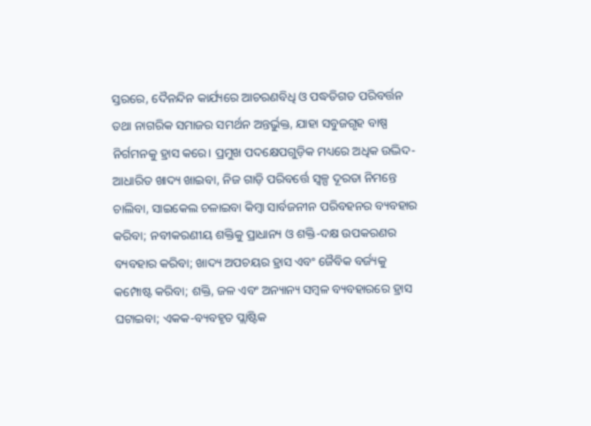ସ୍ତରରେ, ଦୈନନ୍ଦିନ କାର୍ଯ୍ୟରେ ଆଚରଣବିଧି ଓ ପଦ୍ଧତିଗତ ପରିବର୍ତ୍ତନ ତଥା ନାଗରିକ ସମାଜର ସମର୍ଥନ ଅନ୍ତର୍ଭୁକ୍ତ, ଯାହା ସବୁଜଗୃହ ବାଷ୍ପ ନିର୍ଗମନକୁ ହ୍ରାସ କରେ। ପ୍ରମୁଖ ପଦକ୍ଷେପଗୁଡ଼ିକ ମଧ୍ୟରେ ଅଧିକ ଉଦ୍ଭିଦ-ଆଧାରିତ ଖାଦ୍ୟ ଖାଇବା, ନିଜ ଗାଡ଼ି ପରିବର୍ତ୍ତେ ସ୍ବଳ୍ପ ଦୂରତା ନିମନ୍ତେ ଚାଲିବା, ସାଇକେଲ ଚଳାଇବା କିମ୍ବା ସାର୍ବଜନୀନ ପରିବହନର ବ୍ୟବହାର କରିବା; ନବୀକରଣୀୟ ଶକ୍ତିକୁ ପ୍ରାଧାନ୍ୟ ଓ ଶକ୍ତି-ଦକ୍ଷ ଉପକରଣର ବ୍ୟବହାର କରିବା; ଖାଦ୍ୟ ଅପଚୟର ହ୍ରାସ ଏବଂ ଜୈବିକ ବର୍ଜ୍ୟକୁ କମ୍ପୋଷ୍ଟ କରିବା; ଶକ୍ତି, ଜଳ ଏବଂ ଅନ୍ୟାନ୍ୟ ସମ୍ବଳ ବ୍ୟବହାରରେ ହ୍ରାସ ଘଟାଇବା; ଏକକ-ବ୍ୟବହୃତ ପ୍ଲାଷ୍ଟିକ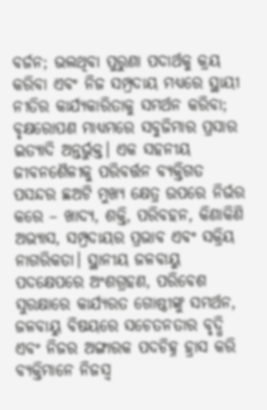ବର୍ଜନ; ଭଲଥିବା ପୁରୁଣା ପଦାର୍ଥକୁ କ୍ରୟ କରିବା ଏବଂ ନିଜ ସମ୍ପ୍ରଦାୟ ମଧ୍ୟରେ ସ୍ଥାୟୀ ନୀତିର କାର୍ଯ୍ୟକାରିତାକୁ ସମର୍ଥନ କରିବା; ବୃକ୍ଷରୋପଣ ମାଧ୍ୟମରେ ସବୁଜିମାର ପ୍ରସାର ଇତ୍ୟାଦି ଅନ୍ତର୍ଭୁକ୍ତ। ଏକ ସହନୀୟ ଜୀବନଶୈଳୀକୁ ପରିବର୍ତ୍ତନ ବ୍ୟକ୍ତିଗତ ପସନ୍ଦର ଛଅଟି ମୁଖ୍ୟ କ୍ଷେତ୍ର ଉପରେ ନିର୍ଭର କରେ – ଖାଦ୍ୟ, ଶକ୍ତି, ପରିବହନ, କିଣାକିଣି ଅଭ୍ୟାସ, ସମ୍ପ୍ରଦାୟର ପ୍ରଭାବ ଏବଂ ସକ୍ରିୟ ନାଗରିକତା। ସ୍ଥାନୀୟ ଜଳବାୟୁ ପଦକ୍ଷେପରେ ଅଂଶଗ୍ରହଣ, ପରିବେଶ ସୁରକ୍ଷାରେ କାର୍ଯ୍ୟରତ ଗୋଷ୍ଠୀଙ୍କୁ ସମର୍ଥନ, ଜଳବାୟୁ ବିଷୟରେ ସଚେତନତାର ବୃଦ୍ଧି ଏବଂ ନିଜର ଅଙ୍ଗାରକ ପଦଚିହ୍ନ ହ୍ରାସ କରି ବ୍ୟକ୍ତିମାନେ ନିଜସ୍ବ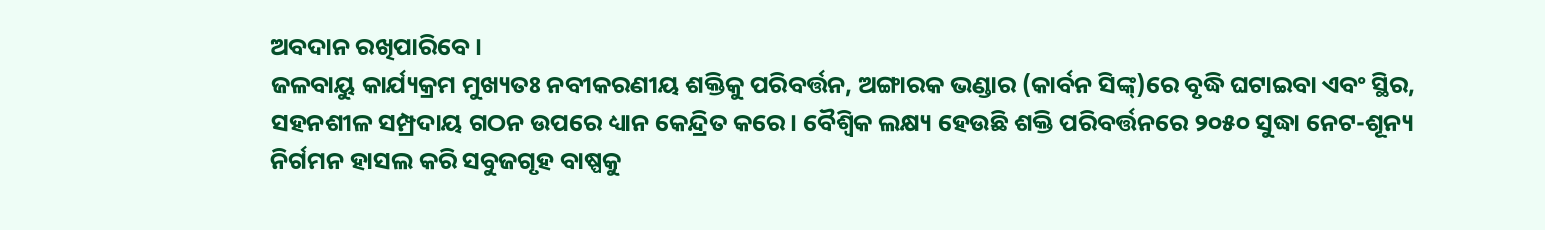ଅବଦାନ ରଖିପାରିବେ।
ଜଳବାୟୁ କାର୍ଯ୍ୟକ୍ରମ ମୁଖ୍ୟତଃ ନବୀକରଣୀୟ ଶକ୍ତିକୁ ପରିବର୍ତ୍ତନ, ଅଙ୍ଗାରକ ଭଣ୍ଡାର (କାର୍ବନ ସିଙ୍କ୍)ରେ ବୃଦ୍ଧି ଘଟାଇବା ଏବଂ ସ୍ଥିର, ସହନଶୀଳ ସମ୍ପ୍ରଦାୟ ଗଠନ ଉପରେ ଧ୍ୟାନ କେନ୍ଦ୍ରିତ କରେ। ବୈଶ୍ୱିକ ଲକ୍ଷ୍ୟ ହେଉଛି ଶକ୍ତି ପରିବର୍ତ୍ତନରେ ୨୦୫୦ ସୁଦ୍ଧା ନେଟ-ଶୂନ୍ୟ ନିର୍ଗମନ ହାସଲ କରି ସବୁଜଗୃହ ବାଷ୍ପକୁ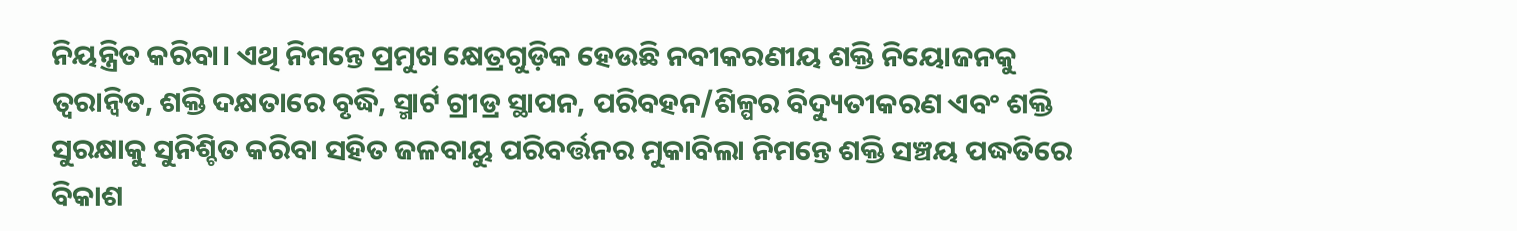ନିୟନ୍ତ୍ରିତ କରିବା। ଏଥି ନିମନ୍ତେ ପ୍ରମୁଖ କ୍ଷେତ୍ରଗୁଡ଼ିକ ହେଉଛି ନବୀକରଣୀୟ ଶକ୍ତି ନିୟୋଜନକୁ ତ୍ୱରାନ୍ବିତ, ଶକ୍ତି ଦକ୍ଷତାରେ ବୃଦ୍ଧି, ସ୍ମାର୍ଟ ଗ୍ରୀଡ୍ର ସ୍ଥାପନ, ପରିବହନ/ଶିଳ୍ପର ବିଦ୍ୟୁତୀକରଣ ଏବଂ ଶକ୍ତି ସୁରକ୍ଷାକୁ ସୁନିଶ୍ଚିତ କରିବା ସହିତ ଜଳବାୟୁ ପରିବର୍ତ୍ତନର ମୁକାବିଲା ନିମନ୍ତେ ଶକ୍ତି ସଞ୍ଚୟ ପଦ୍ଧତିରେ ବିକାଶ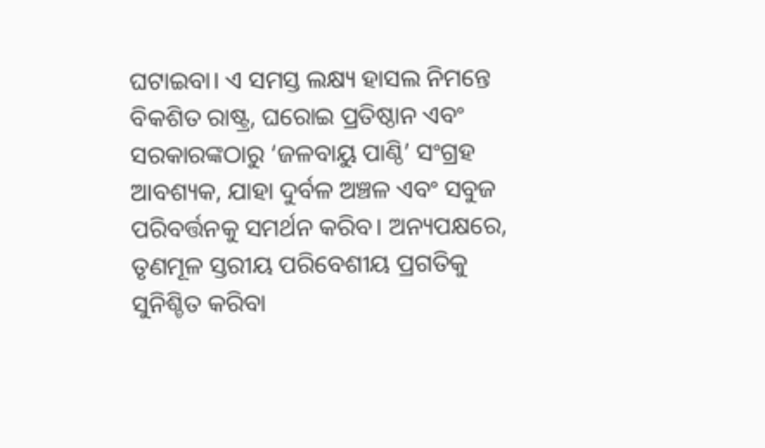ଘଟାଇବା। ଏ ସମସ୍ତ ଲକ୍ଷ୍ୟ ହାସଲ ନିମନ୍ତେ ବିକଶିତ ରାଷ୍ଟ୍ର, ଘରୋଇ ପ୍ରତିଷ୍ଠାନ ଏବଂ ସରକାରଙ୍କଠାରୁ ‘ଜଳବାୟୁ ପାଣ୍ଠି’ ସଂଗ୍ରହ ଆବଶ୍ୟକ, ଯାହା ଦୁର୍ବଳ ଅଞ୍ଚଳ ଏବଂ ସବୁଜ ପରିବର୍ତ୍ତନକୁ ସମର୍ଥନ କରିବ। ଅନ୍ୟପକ୍ଷରେ, ତୃଣମୂଳ ସ୍ତରୀୟ ପରିବେଶୀୟ ପ୍ରଗତିକୁ ସୁନିଶ୍ଚିତ କରିବା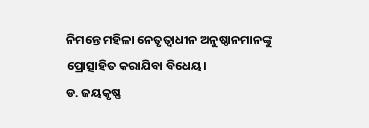ନିମନ୍ତେ ମହିଳା ନେତୃତ୍ୱାଧୀନ ଅନୁଷ୍ଠାନମାନଙ୍କୁ ପ୍ରୋତ୍ସାହିତ କରାଯିବା ବିଧେୟ।
ଡ. ଜୟକୃଷ୍ଣ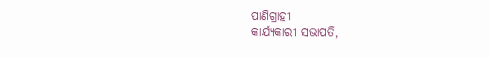ପାଣିଗ୍ରାହୀ
କାର୍ଯ୍ୟକାରୀ ସଭାପତି,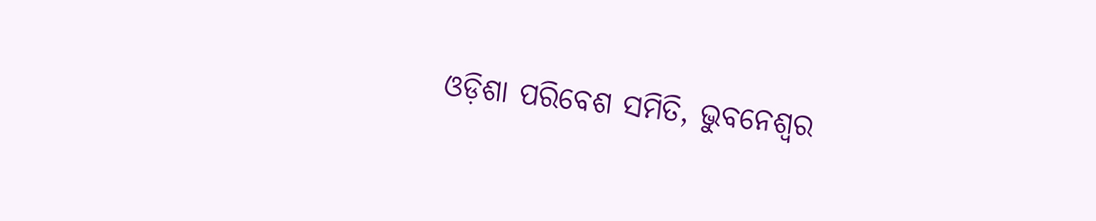ଓଡ଼ିଶା ପରିବେଶ ସମିତି, ଭୁବନେଶ୍ୱର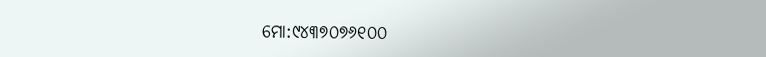ମୋ:୯୪୩୭୦୭୬୧୦୦